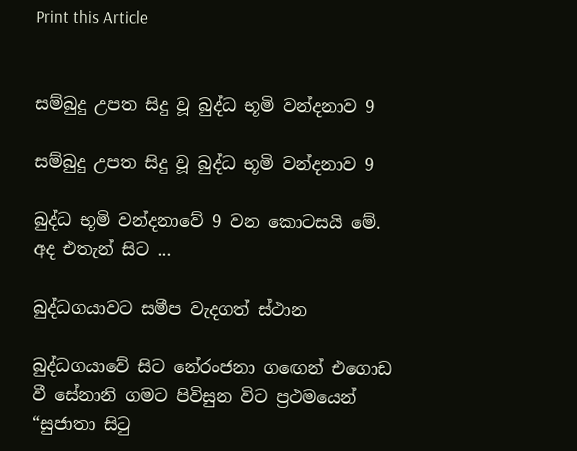Print this Article


සම්බුදු උපත සිදු වූ බුද්ධ භූමි වන්දනාව 9

සම්බුදු උපත සිදු වූ බුද්ධ භූමි වන්දනාව 9

බුද්ධ භූමි වන්දනාවේ 9 වන කොටසයි මේ. අද එතැන් සිට ...

බුද්ධගයාවට සමීප වැදගත් ස්ථාන

බුද්ධගයාවේ සිට නේරංජනා ගඟෙන් එගොඩ වී සේනානි ගමට පිවිසුන විට ප්‍රථමයෙන් “සුජාතා සිටු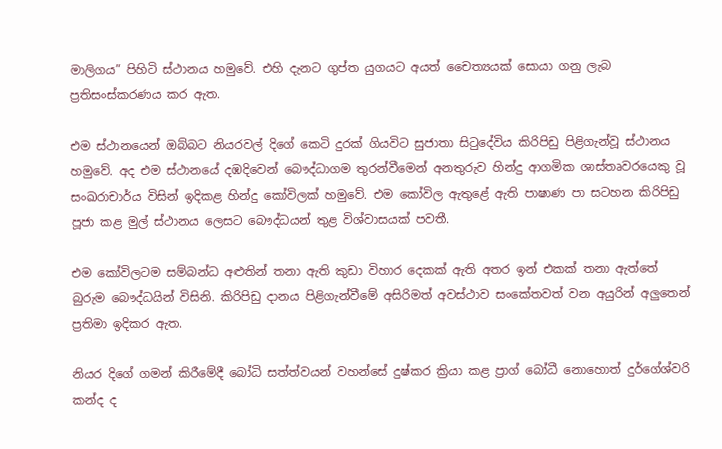මාලිගය” පිහිටි ස්ථානය හමුවේ. එහි දැනට ගුප්ත යුගයට අයත් චෛත්‍යයක් සොයා ගනු ලැබ ප්‍රතිසංස්කරණය කර ඇත.

එම ස්ථානයෙන් ඔබ්බට නියරවල් දිගේ කෙටි දුරක් ගියවිට සුජාතා සිටුදේවිය කිරිපිඩු පිළිගැන්වූ ස්ථානය හමුවේ. අද එම ස්ථානයේ දඹදිවෙන් බෞද්ධාගම තුරන්වීමෙන් අනතුරුව හින්දු ආගමික ශාස්තෘවරයෙකු වූ සංඛරාචාර්ය විසින් ඉදිකළ හින්දු කෝවිලක් හමුවේ. එම කෝවිල ඇතුළේ ඇති පාෂාණ පා සටහන කිරිපිඩු පූජා කළ මුල් ස්ථානය ලෙසට බෞද්ධයන් තුළ විශ්වාසයක් පවතී.

එම කෝවිලටම සම්බන්ධ අළුතින් තනා ඇති කුඩා විහාර දෙකක් ඇති අතර ඉන් එකක් තනා ඇත්තේ බුරුම බෞද්ධයින් විසිනි. කිරිපිඩු දානය පිළිගැන්වීමේ අසිරිමත් අවස්ථාව සංකේතවත් වන අයුරින් අලුතෙන් ප්‍රතිමා ඉදිකර ඇත.

නියර දිගේ ගමන් කිරීමේදී බෝධි සත්ත්වයන් වහන්සේ දුෂ්කර ක්‍රියා කළ ප්‍රාග් බෝධී නොහොත් දුර්ගේශ්වරි කන්ද ද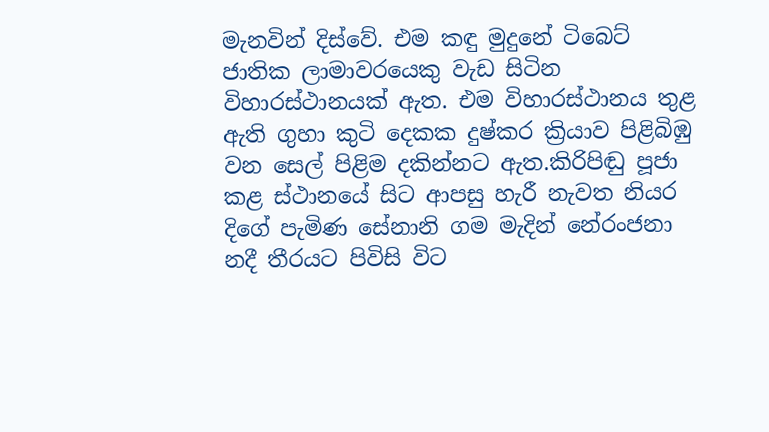මැනවින් දිස්වේ. එම කඳු මුදුනේ ටිබෙට් ජාතික ලාමාවරයෙකු වැඩ සිටින විහාරස්ථානයක් ඇත. එම විහාරස්ථානය තුළ ඇති ගුහා කුටි දෙකක දුෂ්කර ක්‍රියාව පිළිබිඹු වන සෙල් පිළිම දකින්නට ඇත.කිරිපිඬු පූජා කළ ස්ථානයේ සිට ආපසු හැරී නැවත නියර දිගේ පැමිණ සේනානි ගම මැදින් නේරංජනා නදී තීරයට පිවිසි විට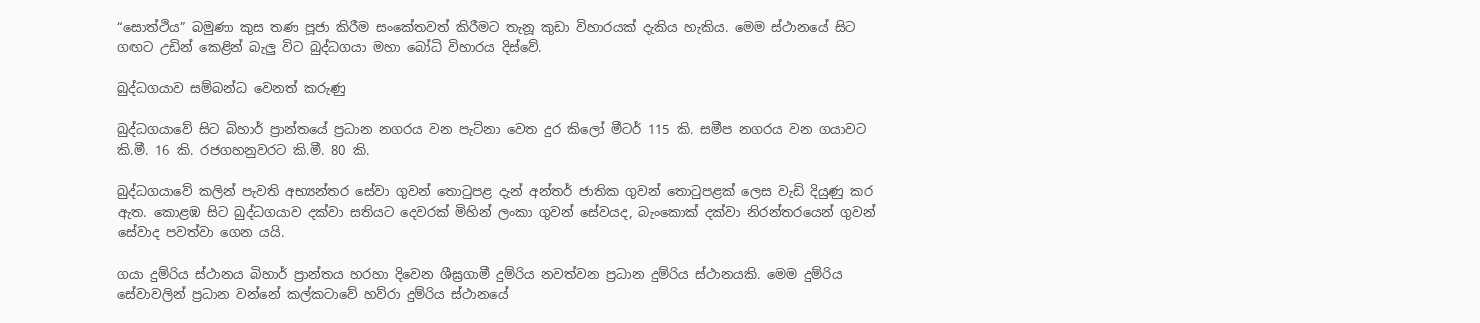“සොත්ථිය” බමුණා කුස තණ පූජා කිරීම සංකේතවත් කිරීමට තැනූ කුඩා විහාරයක් දැකිය හැකිය. මෙම ස්ථානයේ සිට ගඟට උඩින් කෙළින් බැලු විට බුද්ධගයා මහා බෝධි විහාරය දිස්වේ.

බුද්ධගයාව සම්බන්ධ වෙනත් කරුණු

බුද්ධගයාවේ සිට බිහාර් ප්‍රාන්තයේ ප්‍රධාන නගරය වන පැට්නා වෙත දුර කිලෝ මීටර් 115 කි. සමීප නගරය වන ගයාවට කි.මී. 16 කි. රජගහනුවරට කි.මී. 80 කි.

බුද්ධගයාවේ කලින් පැවති අභ්‍යන්තර සේවා ගුවන් තොටුපළ දැන් අන්තර් ජාතික ගුවන් තොටුපළක් ලෙස වැඩි දියුණු කර ඇත. කොළඹ සිට බුද්ධගයාව දක්වා සතියට දෙවරක් මිහින් ලංකා ගුවන් සේවයද, බැංකොක් දක්වා නිරන්තරයෙන් ගුවන් සේවාද පවත්වා ගෙන යයි.

ගයා දුම්රිය ස්ථානය බිහාර් ප්‍රාන්තය හරහා දිවෙන ශීඝ්‍රගාමී දුම්රිය නවත්වන ප්‍රධාන දුම්රිය ස්ථානයකි. මෙම දුම්රිය සේවාවලින් ප්‍රධාන වන්නේ කල්කටාවේ හව්රා දුම්රිය ස්ථානයේ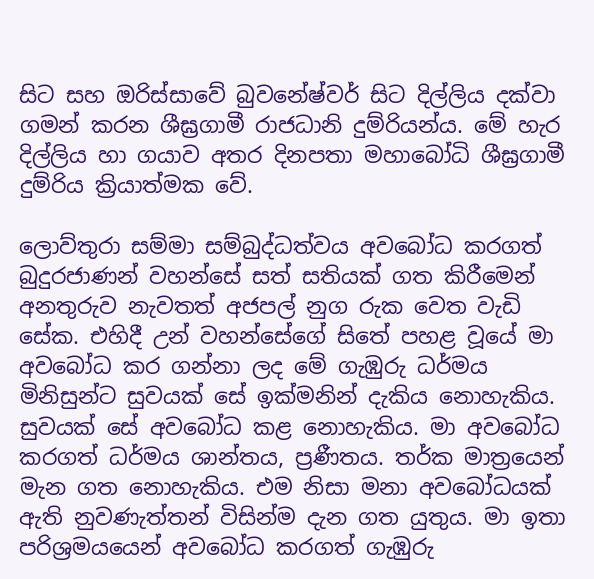සිට සහ ඔරිස්සාවේ බුවනේෂ්වර් සිට දිල්ලිය දක්වා ගමන් කරන ශීඝ්‍රගාමී රාජධානි දුම්රියන්ය. මේ හැර දිල්ලිය හා ගයාව අතර දිනපතා මහාබෝධි ශීඝ්‍රගාමී දුම්රිය ක්‍රියාත්මක වේ.

ලොව්තුරා සම්මා සම්බුද්ධත්වය අවබෝධ කරගත් බුදුරජාණන් වහන්සේ සත් සතියක් ගත කිරීමෙන් අනතුරුව නැවතත් අජපල් නුග රුක වෙත වැඩි සේක. එහිදී උන් වහන්සේගේ සිතේ පහළ වූයේ මා අවබෝධ කර ගන්නා ලද මේ ගැඹුරු ධර්මය මිනිසුන්ට සුවයක් සේ ඉක්මනින් දැකිය නොහැකිය. සුවයක් සේ අවබෝධ කළ නොහැකිය. මා අවබෝධ කරගත් ධර්මය ශාන්තය, ප්‍රණීතය. තර්ක මාත්‍රයෙන් මැන ගත නොහැකිය. එම නිසා මනා අවබෝධයක් ඇති නුවණැත්තන් විසින්ම දැන ගත යුතුය. මා ඉතා පරිශ්‍රමයයෙන් අවබෝධ කරගත් ගැඹුරු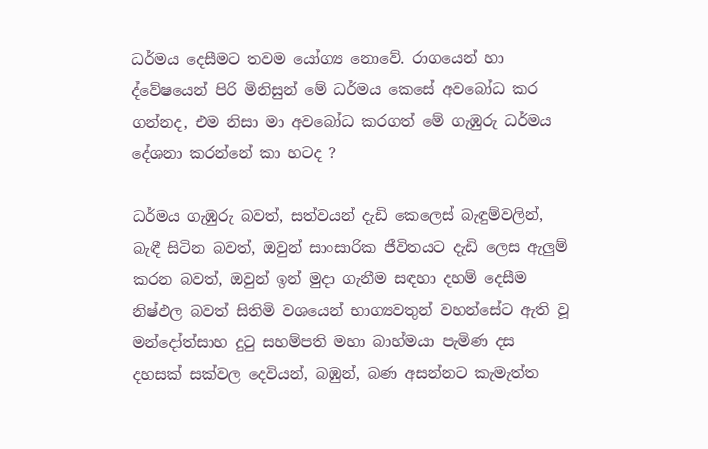ධර්මය දෙසීමට තවම යෝග්‍ය නොවේ. රාගයෙන් හා ද්වේෂයෙන් පිරි මිනිසුන් මේ ධර්මය කෙසේ අවබෝධ කර ගන්නද, එම නිසා මා අවබෝධ කරගත් මේ ගැඹුරු ධර්මය දේශනා කරන්නේ කා හටද ?

ධර්මය ගැඹුරු බවත්, සත්වයන් දැඩි කෙලෙස් බැඳුම්වලින්, බැඳී සිටින බවත්, ඔවුන් සාංසාරික ජීවිතයට දැඩි ලෙස ඇලුම් කරන බවත්, ඔවුන් ඉන් මුදා ගැනීම සඳහා දහම් දෙසීම නිෂ්ඵල බවත් සිතිමි වශයෙන් භාග්‍යවතුන් වහන්සේට ඇති වූ මන්දෝත්සාහ දුටු සහම්පති මහා බාහ්මයා පැමිණ දස දහසක් සක්වල දෙවියන්, බඹුන්, බණ අසන්නට කැමැත්ත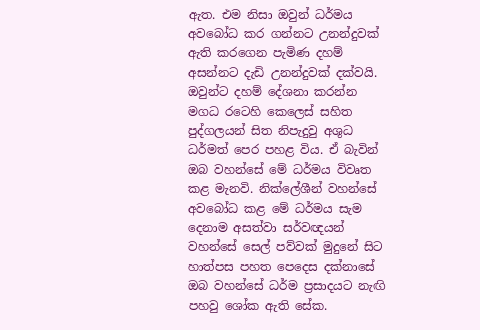ඇත. එම නිසා ඔවුන් ධර්මය අවබෝධ කර ගන්නට උනන්දුවක් ඇති කරගෙන පැමිණ දහම් අසන්නට දැඩි උනන්දුවක් දක්වයි. ඔවුන්ට දහම් දේශනා කරන්න මගධ රටෙහි කෙලෙස් සහිත පුද්ගලයන් සිත නිපැදුවු අශුධ ධර්මත් පෙර පහළ විය. ඒ බැවින් ඔබ වහන්සේ මේ ධර්මය විවෘත කළ මැනවි. නික්ලේශීන් වහන්සේ අවබෝධ කළ මේ ධර්මය සැම දෙනාම අසත්වා සර්වඥයන් වහන්සේ සෙල් පව්වක් මුදුනේ සිට හාත්පස පහත පෙදෙස දක්නාසේ ඔබ වහන්සේ ධර්ම ප්‍රසාදයට නැඟි පහවු ශෝක ඇති සේක.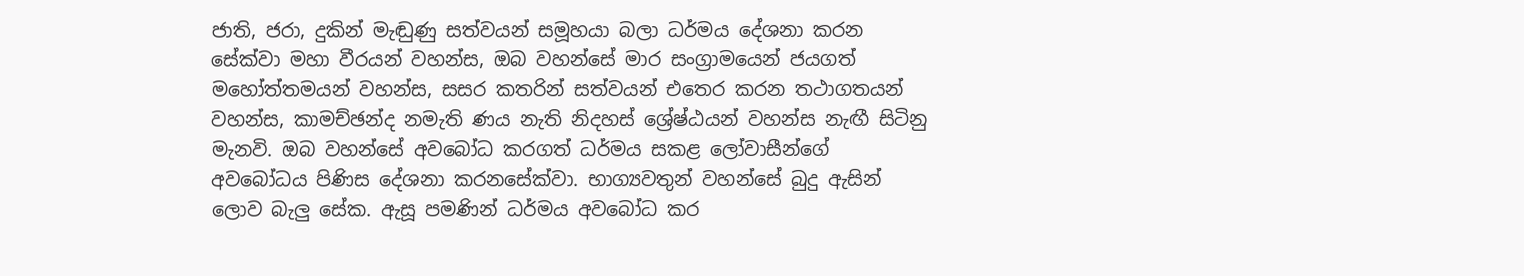ජාති, ජරා, දුකින් මැඬුණු සත්වයන් සමූහයා බලා ධර්මය දේශනා කරන සේක්වා මහා වීරයන් වහන්ස, ඔබ වහන්සේ මාර සංග්‍රාමයෙන් ජයගත් මහෝත්තමයන් වහන්ස, සසර කතරින් සත්වයන් එතෙර කරන තථාගතයන් වහන්ස, කාමච්ඡන්ද නමැති ණය නැති නිදහස් ශ්‍රේෂ්ඨයන් වහන්ස නැඟී සිටිනු මැනවි. ඔබ වහන්සේ අවබෝධ කරගත් ධර්මය සකළ ලෝවාසීන්ගේ අවබෝධය පිණිස දේශනා කරනසේක්වා. භාග්‍යවතුන් වහන්සේ බුදු ඇසින් ලොව බැලු සේක. ඇසූ පමණින් ධර්මය අවබෝධ කර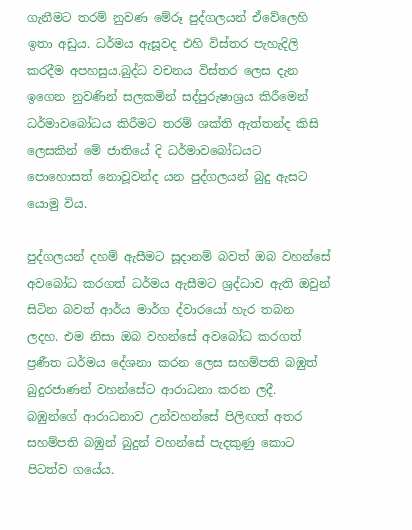ගැනීමට තරම් නුවණ මේරූ පුද්ගලයන් ඒවේලෙහි ඉතා අඩුය. ධර්මය ඇසූවද එහි විස්තර පැහැදිලි කරදීම අපහසුය.බුද්ධ වචනය විස්තර ලෙස දැන ඉගෙන නුවණින් සලකමින් සද්පුරුෂාශ්‍රය කිරීමෙන් ධර්මාවබෝධය කිරීමට තරම් ශක්ති ඇත්තන්ද කිසි ලෙසකින් මේ ජාතියේ දි ධර්මාවබෝධයට පොහොසත් නොවූවන්ද යන පුද්ගලයන් බුදු ඇසට යොමු විය.

පුද්ගලයන් දහම් ඇසීමට සූදානම් බවත් ඔබ වහන්සේ අවබෝධ කරගත් ධර්මය ඇසීමට ශ්‍රද්ධාව ඇති ඔවුන් සිටින බවත් ආර්ය මාර්ග ද්වාරයෝ හැර තබන ලදහ. එම නිසා ඔබ වහන්සේ අවබෝධ කරගත් ප්‍රණීත ධර්මය දේශනා කරන ලෙස සහම්පති බඹුත් බුදුරජාණන් වහන්සේට ආරාධනා කරන ලදී. බඹුන්ගේ ආරාධනාව උන්වහන්සේ පිලිඟත් අතර සහම්පති බඹුන් බුදුන් වහන්සේ පැදකුණු කොට පිටත්ව ගයේය.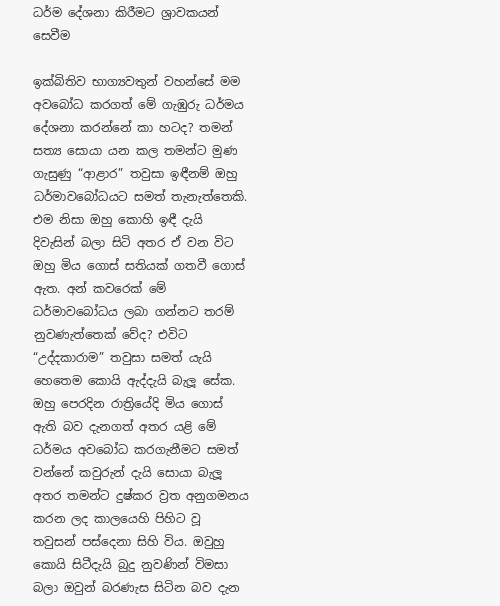ධර්ම දේශනා කිරීමට ශ්‍රාවකයන් සෙවීම

ඉක්බිතිව භාග්‍යවතුන් වහන්සේ මම අවබෝධ කරගත් මේ ගැඹුරු ධර්මය දේශනා කරන්නේ කා හටද? තමන් සත්‍ය සොයා යන කල තමන්ට මුණ ගැසුණු “ආළාර” තවුසා ඉඳීනම් ඔහු ධර්මාවබෝධයට සමත් තැනැත්තෙකි. එම නිසා ඔහු කොහි ඉඳී දැයි දිවැසින් බලා සිටි අතර ඒ වන විට ඔහු මිය ගොස් සතියක් ගතවී ගොස් ඇත. අන් කවරෙක් මේ ධර්මාවබෝධය ලබා ගන්නට තරම් නුවණැත්තෙක් වේද? එවිට “උද්දකාරාම” තවුසා සමත් යැයි හෙතෙම කොයි ඇද්දැයි බැලූ සේක. ඔහු පෙරදින රාත්‍රියේදි මිය ගොස් ඇති බව දැනගත් අතර යළි මේ ධර්මය අවබෝධ කරගැනීමට සමත් වන්නේ කවුරුන් දැයි සොයා බැලූ අතර තමන්ට දුෂ්කර ව්‍රත අනුගමනය කරන ලද කාලයෙහි පිහිට වූ තවුසන් පස්දෙනා සිහි විය. ඔවුහු කොයි සිටීදැයි බුදු නුවණින් විමසා බලා ඔවුන් බරණැස සිටින බව දැන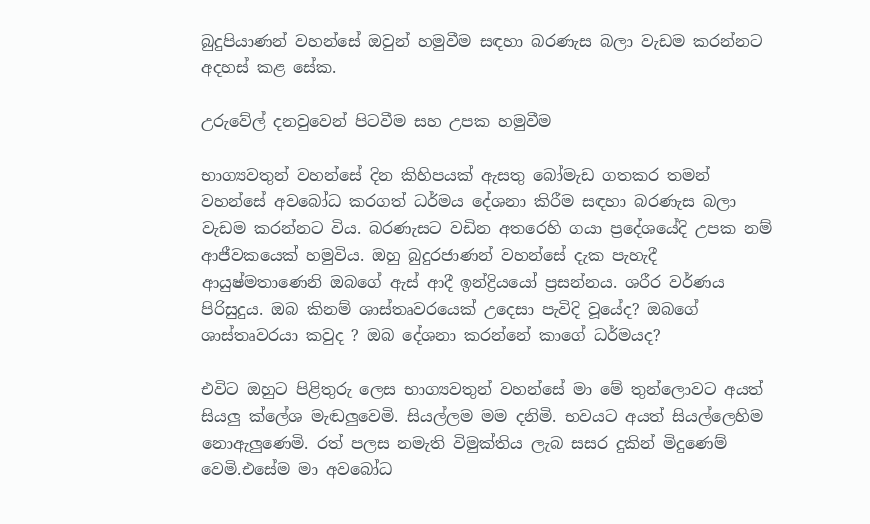බුදුපියාණන් වහන්සේ ඔවුන් හමුවීම සඳහා බරණැස බලා වැඩම කරන්නට අදහස් කළ සේක.

උරුවේල් දනවුවෙන් පිටවීම සහ උපක හමුවීම

භාග්‍යවතුන් වහන්සේ දින කිහිපයක් ඇසතු බෝමැඩ ගතකර තමන් වහන්සේ අවබෝධ කරගත් ධර්මය දේශනා කිරීම සඳහා බරණැස බලා වැඩම කරන්නට විය. බරණැසට වඩින අතරෙහි ගයා ප්‍රදේශයේදි උපක නම් ආජීවකයෙක් හමුවිය. ඔහු බුදුරජාණන් වහන්සේ දැක පැහැදී ආයුෂ්මතාණෙනි ඔබගේ ඇස් ආදී ඉන්ද්‍රියයෝ ප්‍රසන්නය. ශරීර වර්ණය පිරිසුදුය. ඔබ කිනම් ශාස්තෘවරයෙක් උදෙසා පැවිදි වූයේද? ඔබගේ ශාස්තෘවරයා කවුද ? ඔබ දේශනා කරන්නේ කාගේ ධර්මයද?

එවිට ඔහුට පිළිතුරු ලෙස භාග්‍යවතුන් වහන්සේ මා මේ තුන්ලොවට අයත් සියලු ක්ලේශ මැඬලුවෙමි. සියල්ලම මම දනිමි. භවයට අයත් සියල්ලෙහිම නොඇලුණෙමි. රත් පලස නමැති විමුක්තිය ලැබ සසර දුකින් මිදුණෙම් වෙමි.එසේම මා අවබෝධ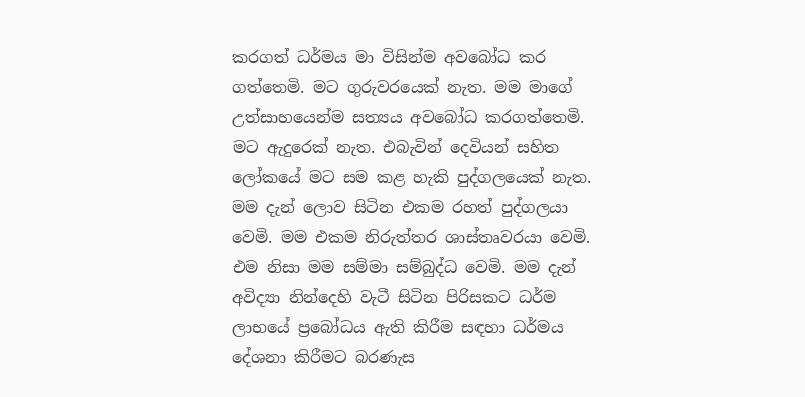කරගත් ධර්මය මා විසින්ම අවබෝධ කර ගත්තෙමි. මට ගුරුවරයෙක් නැත. මම මාගේ උත්සාහයෙන්ම සත්‍යය අවබෝධ කරගත්තෙමි. මට ඇදුරෙක් නැත. එබැවින් දෙවියන් සහිත ලෝකයේ මට සම කළ හැකි පුද්ගලයෙක් නැත. මම දැන් ලොව සිටින එකම රහත් පුද්ගලයා වෙමි. මම එකම නිරුත්තර ශාස්තෘවරයා වෙමි. එම නිසා මම සම්මා සම්බුද්ධ වෙමි. මම දැන් අවිද්‍යා නින්දෙහි වැටී සිටින පිරිසකට ධර්ම ලාභයේ ප්‍රබෝධය ඇති කිරීම සඳහා ධර්මය දේශනා කිරීමට බරණැස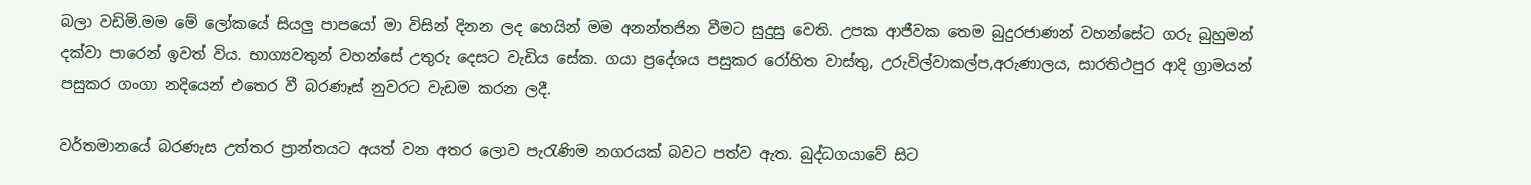බලා වඩිමි.මම මේ ලෝකයේ සියලු පාපයෝ මා විසින් දිනන ලද හෙයින් මම අනන්තජින වීමට සුදුසු වෙති. උපක ආජීවක තෙම බුදුරජාණන් වහන්සේට ගරු බුහුමන් දක්වා පාරෙන් ඉවත් විය. භාග්‍යවතුන් වහන්සේ උතුරු දෙසට වැඩිය සේක. ගයා ප්‍රදේශය පසුකර රෝහිත වාස්තු, උරුවිල්වාකල්ප,අරුණාලය, සාරතිථපුර ආදි ග්‍රාමයන් පසුකර ගංගා නදියෙන් එතෙර වී බරණෑස් නුවරට වැඩම කරන ලදී.

වර්තමානයේ බරණැස උත්තර ප්‍රාන්තයට අයත් වන අතර ලොව පැරැණිම නගරයක් බවට පත්ව ඇත. බුද්ධගයාවේ සිට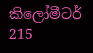කිලෝමීටර් 215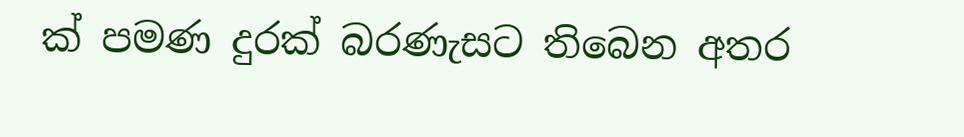ක් පමණ දුරක් බරණැසට තිබෙන අතර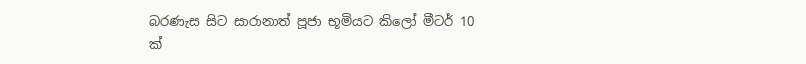බරණැස සිට සාරානාත් පූජා භූමියට කිලෝ මීටර් 10 ක්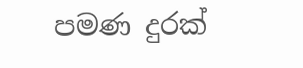පමණ දුරක්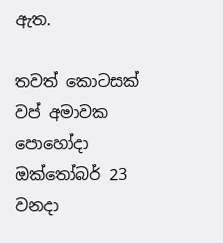ඇත.

තවත් කොටසක් වප් අමාවක පොහෝදා ඔක්තෝබර් 23 වනදා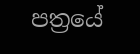පත්‍රයේ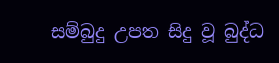සම්බුදු උපත සිදු වූ බුද්ධ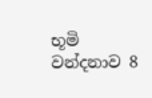භූමි වන්දනාව 8